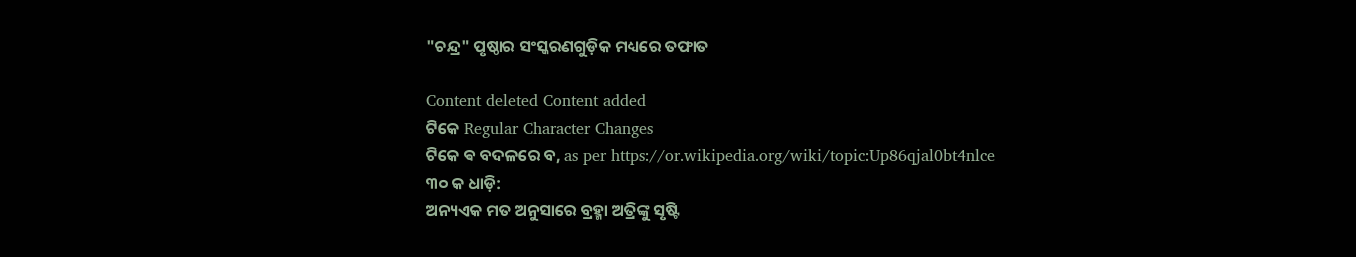"ଚନ୍ଦ୍ର" ପୃଷ୍ଠାର ସଂସ୍କରଣ‌ଗୁଡ଼ିକ ମଧ୍ୟରେ ତଫାତ

Content deleted Content added
ଟିକେ Regular Character Changes
ଟିକେ ଵ ବଦଳରେ ବ, as per https://or.wikipedia.org/wiki/topic:Up86qjal0bt4nlce
୩୦ କ ଧାଡ଼ି:
ଅନ୍ୟଏକ ମତ ଅନୁସାରେ ବ୍ରହ୍ମା ଅତ୍ରିଙ୍କୁ ସୃଷ୍ଟି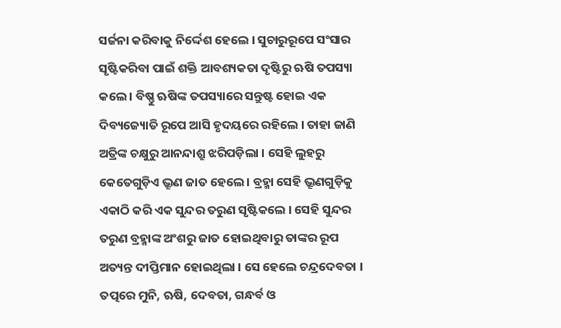ସର୍ଜନା କରିବାକୁ ନିର୍ଦ୍ଦେଶ ହେଲେ । ସୁଚାରୁରୂପେ ସଂସାର ସୃଷ୍ଟିକରିବା ପାଇଁ ଶକ୍ତି ଆବଶ୍ୟକତା ଦୃଷ୍ଟିରୁ ଋଷି ତପସ୍ୟା କଲେ । ବିଷ୍ଣୁ ଋଷିଙ୍କ ତପସ୍ୟାରେ ସନ୍ତୁଷ୍ଟ ହୋଇ ଏକ ଦିବ୍ୟଜ୍ୟୋତି ରୂପେ ଆସି ହୃଦୟରେ ରହିଲେ । ତାହା ଜାଣି ଅତ୍ରିଙ୍କ ଚକ୍ଷୁରୁ ଆନନ୍ଦାଶ୍ରୁ ଝରିପଡ଼ିଲା । ସେହି ଲୁହରୁ କେତେଗୁଡ଼ିଏ ଭ୍ରୂଣ ଜାତ ହେଲେ । ବ୍ରହ୍ମା ସେହି ଭ୍ରୂଣଗୁଡ଼ିକୁ ଏକାଠି କରି ଏକ ସୁନ୍ଦର ତରୁଣ ସୃଷ୍ଟିକଲେ । ସେହି ସୁନ୍ଦର ତରୁଣ ବ୍ରହ୍ମାଙ୍କ ଅଂଶରୁ ଜାତ ହୋଇଥିବାରୁ ତାଙ୍କର ରୂପ ଅତ୍ୟନ୍ତ ଦୀପ୍ତିମାନ ହୋଇଥିଲା । ସେ ହେଲେ ଚନ୍ଦ୍ରଦେବତା । ତତ୍ପରେ ମୁନି, ଋଷି, ଦେବତା, ଗନ୍ଧର୍ବ ଓ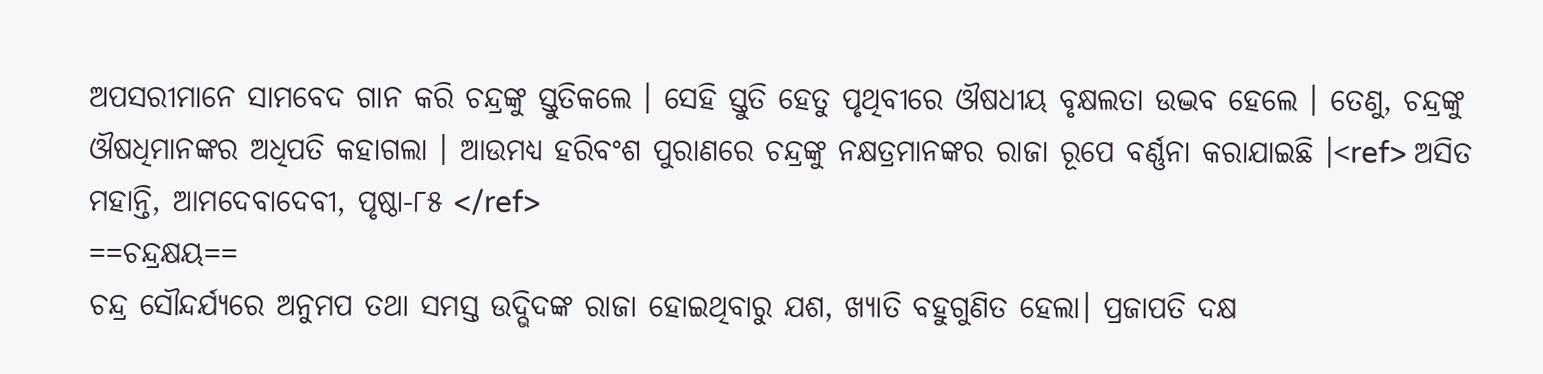ଅପସରୀମାନେ ସାମବେଦ ଗାନ କରି ଚନ୍ଦ୍ରଙ୍କୁ ସ୍ତୁତିକଲେ । ସେହି ସ୍ତୁତି ହେତୁ ପୃଥିବୀରେ ଔଷଧୀୟ ବୃକ୍ଷଲତା ଉଦ୍ଭବ ହେଲେ । ତେଣୁ, ଚନ୍ଦ୍ରଙ୍କୁ ଔଷଧିମାନଙ୍କର ଅଧିପତି କହାଗଲା । ଆଉମଧ୍ୟ ହରିବଂଶ ପୁରାଣରେ ଚନ୍ଦ୍ରଙ୍କୁ ନକ୍ଷତ୍ରମାନଙ୍କର ରାଜା ରୂପେ ବର୍ଣ୍ଣନା କରାଯାଇଛି ।<ref> ଅସିତ ମହାନ୍ତି, ଆମଦେବାଦେବୀ, ପୃଷ୍ଠା-୮୫ </ref>
==ଚନ୍ଦ୍ରକ୍ଷୟ==
ଚନ୍ଦ୍ର ସୌନ୍ଦର୍ଯ୍ୟରେ ଅନୁମପ ତଥା ସମସ୍ତ ଉଦ୍ଭିଦଙ୍କ ରାଜା ହୋଇଥିବାରୁ ଯଶ, ଖ୍ୟାତି ବହୁଗୁଣିତ ହେଲା। ପ୍ରଜାପତି ଦକ୍ଷ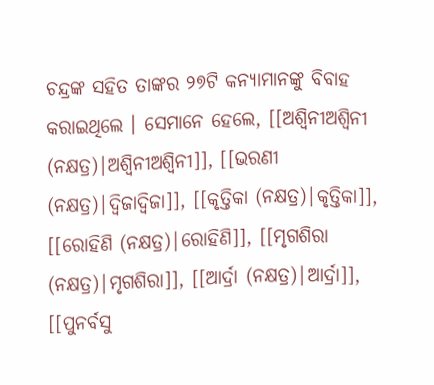ଚନ୍ଦ୍ରଙ୍କ ସହିତ ତାଙ୍କର ୨୭ଟି କନ୍ୟାମାନଙ୍କୁ ବିବାହ କରାଇଥିଲେ । ସେମାନେ ହେଲେ, [[ଅଶ୍ଵିନୀଅଶ୍ବିନୀ (ନକ୍ଷତ୍ର)|ଅଶ୍ଵିନୀଅଶ୍ବିନୀ]], [[ଭରଣୀ (ନକ୍ଷତ୍ର)|ଦ୍ଵିଜାଦ୍ବିଜା]], [[କୃତ୍ତିକା (ନକ୍ଷତ୍ର)|କୃତ୍ତିକା]], [[ରୋହିଣି (ନକ୍ଷତ୍ର)|ରୋହିଣି]], [[ମୃଗଶିରା (ନକ୍ଷତ୍ର)|ମୃଗଶିରା]], [[ଆର୍ଦ୍ରା (ନକ୍ଷତ୍ର)|ଆର୍ଦ୍ରା]], [[ପୁନର୍ବସୁ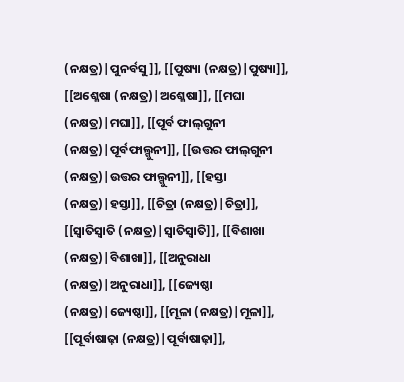(ନକ୍ଷତ୍ର)|ପୁନର୍ବସୁ]], [[ପୁଷ୍ୟା (ନକ୍ଷତ୍ର)|ପୁଷ୍ୟା]], [[ଅଶ୍ଳେଷା (ନକ୍ଷତ୍ର)|ଅଶ୍ଳେଷା]], [[ମଘା (ନକ୍ଷତ୍ର)|ମଘା]], [[ପୂର୍ବ ଫାଲ୍‌ଗୁନୀ (ନକ୍ଷତ୍ର)|ପୂର୍ବଫାଲ୍ଗୁନୀ]], [[ଉତ୍ତର ଫାଲ୍‌ଗୁନୀ (ନକ୍ଷତ୍ର)|ଉତ୍ତର ଫାଲ୍ଗୁନୀ]], [[ହସ୍ତା (ନକ୍ଷତ୍ର)|ହସ୍ତା]], [[ଚିତ୍ରା (ନକ୍ଷତ୍ର)|ଚିତ୍ରା]], [[ସ୍ଵାତିସ୍ବାତି (ନକ୍ଷତ୍ର)|ସ୍ଵାତିସ୍ବାତି]], [[ବିଶାଖା (ନକ୍ଷତ୍ର)|ବିଶାଖା]], [[ଅନୁରାଧା (ନକ୍ଷତ୍ର)|ଅନୁରାଧା]], [[ଜ୍ୟେଷ୍ଠା (ନକ୍ଷତ୍ର)|ଜ୍ୟେଷ୍ଠା]], [[ମୂଳା (ନକ୍ଷତ୍ର)|ମୂଳା]], [[ପୂର୍ବାଷାଢ଼ା (ନକ୍ଷତ୍ର)|ପୂର୍ବାଷାଢ଼ା]],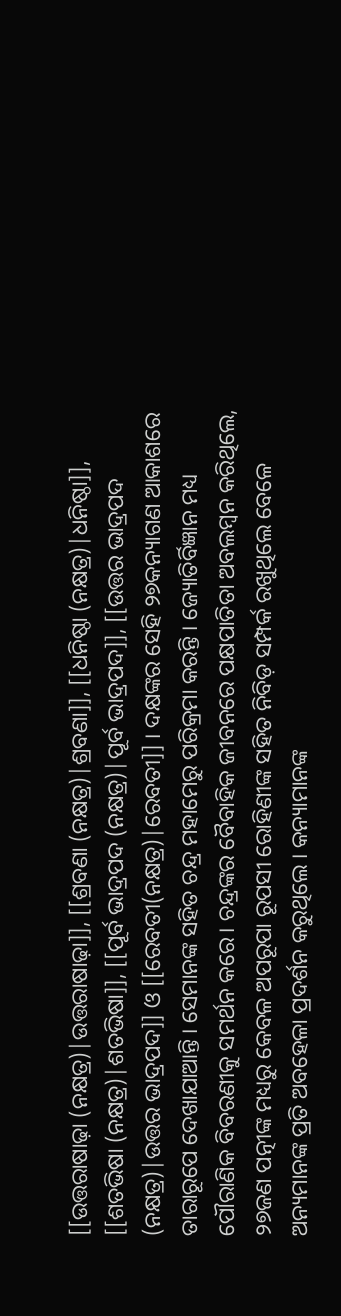[[ଉତ୍ତରାଷାଢ଼ା (ନକ୍ଷତ୍ର)|ଉତ୍ତରାଷାଢ଼ା]], [[ଶ୍ରବଣା (ନକ୍ଷତ୍ର)|ଶ୍ରବଣା]], [[ଧନିଷ୍ଠା (ନକ୍ଷତ୍ର)|ଧନିଷ୍ଠା]], [[ଶତଭିଷା (ନକ୍ଷତ୍ର)|ଶତଭିଷା]], [[ପୂର୍ବ ଭାଦ୍ରପଦ (ନକ୍ଷତ୍ର)|ପୂର୍ବ ଭାଦ୍ରପଦ]], [[ଉତ୍ତର ଭାଦ୍ରପଦ (ନକ୍ଷତ୍ର)|ଉତ୍ତର ଭାଦ୍ରପଦ]] ଓ [[ରେବତୀ(ନକ୍ଷତ୍ର)|ରେବତୀ]] । ଦକ୍ଷଙ୍କର ସେହି ୨୭କନ୍ୟାଗଣ ଆକାଶରେ ତାରାରୂପେ ଦେଖାଯାଆନ୍ତି । ସେମାନଙ୍କ ସହିତ ଚନ୍ଦ୍ର ମହାମେରୁ ପରିକ୍ରମା କରନ୍ତି । ଜ୍ୟୋତିର୍ବିଜ୍ଞାନ ମଧ୍ୟ ପୌରାଣିକ ବିବରଣୀକୁ ସମର୍ଥନ କରେ। ଚନ୍ଦ୍ରଙ୍କର ବୈବାହିକ ଜୀବନରେ ପକ୍ଷପାତିତା ଅବଲମ୍ବନ କରିଥିଲେ, ୨୭ଜଣ ପତ୍ନୀଙ୍କ ମଧ୍ୟରୁ କେବଳ ଅପରୂପା ରୂପସୀ ରୋହିଣୀଙ୍କ ସହିତ ନିବିଡ଼ ସମ୍ପର୍କ ରଖୁଥିଲେ ବେଳେ ଅନ୍ୟମାନଙ୍କ ପ୍ରତି ଅବହେଳା ପ୍ରଦର୍ଶନ କରୁଥିଲେ । କନ୍ୟାମାନଙ୍କ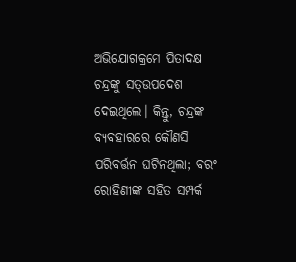ଅଭିଯୋଗକ୍ରମେ ପିତାଦକ୍ଷ ଚନ୍ଦ୍ରଙ୍କୁ ସତ୍ଉପଦେଶ ଦେଇଥିଲେ। କିନ୍ତୁ, ଚନ୍ଦ୍ରଙ୍କ ବ୍ୟବହାରରେ କୌଣସି ପରିବର୍ତ୍ତନ ଘଟିନଥିଲା; ବରଂ ରୋହିଣୀଙ୍କ ସହିତ ସମ୍ପର୍କ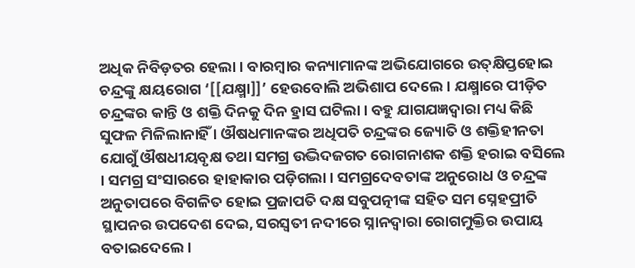ଅଧିକ ନିବିଡ଼ତର ହେଲା । ବାରମ୍ବାର କନ୍ୟାମାନଙ୍କ ଅଭିଯୋଗରେ ଉତ୍‌କ୍ଷିପ୍ତହୋଇ ଚନ୍ଦ୍ରଙ୍କୁ କ୍ଷୟରୋଗ ‘[[ଯକ୍ଷ୍ମା]]’ ହେଉବୋଲି ଅଭିଶାପ ଦେଲେ । ଯକ୍ଷ୍ମାରେ ପୀଡ଼ିତ ଚନ୍ଦ୍ରଙ୍କର କାନ୍ତି ଓ ଶକ୍ତି ଦିନକୁ ଦିନ ହ୍ରାସ ଘଟିଲା ‌। ବହୁ ଯାଗଯଜ୍ଞଦ୍ୱାରା ମଧ୍ୟ କିଛି ସୁଫଳ ମିଳିଲାନାହିଁ । ଔଷଧମାନଙ୍କର ଅଧିପତି ଚନ୍ଦ୍ରଙ୍କର ଜ୍ୟୋତି ଓ ଶକ୍ତିହୀନତା ଯୋଗୁଁ ଔଷଧୀୟବୃକ୍ଷ ତଥା ସମଗ୍ର ଉଦ୍ଭିଦଜଗତ ରୋଗନାଶକ ଶକ୍ତି ହରାଇ ବସିଲେ । ସମଗ୍ର ସଂସାରରେ ହାହାକାର ପଡ଼ିଗଲା । ସମଗ୍ରଦେବତାଙ୍କ ଅନୁରୋଧ ଓ ଚନ୍ଦ୍ରଙ୍କ ଅନୁତାପରେ ବିଗଳିତ ହୋଇ ପ୍ରଜାପତି ଦକ୍ଷ ସବୁପତ୍ନୀଙ୍କ ସହିତ ସମ ସ୍ନେହପ୍ରୀତି ସ୍ଥାପନର ଉପଦେଶ ଦେଇ, ସରସ୍ୱତୀ ନଦୀରେ ସ୍ନାନଦ୍ୱାରା ରୋଗମୁକ୍ତିର ଉପାୟ ବତାଇଦେଲେ ।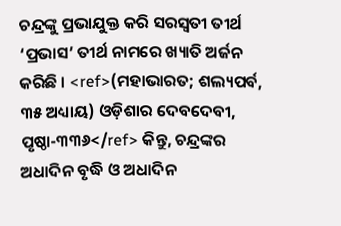ଚନ୍ଦ୍ରଙ୍କୁ ପ୍ରଭାଯୁକ୍ତ କରି ସରସ୍ୱତୀ ତୀର୍ଥ ‘ପ୍ରଭାସ’ ତୀର୍ଥ ନାମରେ ଖ୍ୟାତି ଅର୍ଜନ କରିଛି । <ref>(ମହାଭାରତ; ଶଲ୍ୟପର୍ବ, ୩୫ ଅଧ୍ୟାୟ) ଓଡ଼ିଶାର ଦେବଦେବୀ, ପୃଷ୍ଠା-୩୩୬</ref> କିନ୍ତୁ, ଚନ୍ଦ୍ରଙ୍କର ଅଧାଦିନ ବୃଦ୍ଧି ଓ ଅଧାଦିନ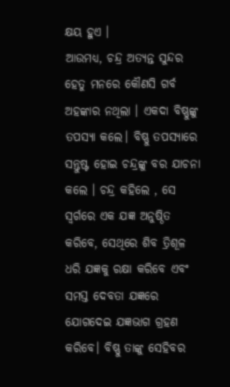କ୍ଷୟ ହୁଏ ।
ଆଉମଧ୍ୟ, ଚନ୍ଦ୍ର ଅତ୍ୟନ୍ତ ସୁନ୍ଦର ହେତୁ ମନରେ କୌଣସି ଗର୍ବ ଅହଙ୍କାର ନଥିଲା । ଏକଦା ବିଷ୍ଣୁଙ୍କୁ ତପସ୍ୟା କଲେ। ବିଷ୍ଣୁ ତପସ୍ୟାରେ ସନ୍ତୁଷ୍ଟ ହୋଇ ଚନ୍ଦ୍ରଙ୍କୁ ବର ଯାଚନା କଲେ । ଚନ୍ଦ୍ର କହିଲେ , ସେ ସ୍ୱର୍ଗରେ ଏକ ଯଜ୍ଞ ଅନୁଷ୍ଠିତ କରିବେ, ସେଥିରେ ଶିବ ତ୍ରିଶୂଳ ଧରି ଯଜ୍ଞକୁ ରକ୍ଷା କରିବେ ଏବଂ ସମସ୍ତ ଦେବତା ଯଜ୍ଞରେ ଯୋଗଦେଇ ଯଜ୍ଞଭାଗ ଗ୍ରହଣ କରିବେ। ବିଷ୍ଣୁ ତାଙ୍କୁ ସେହିବର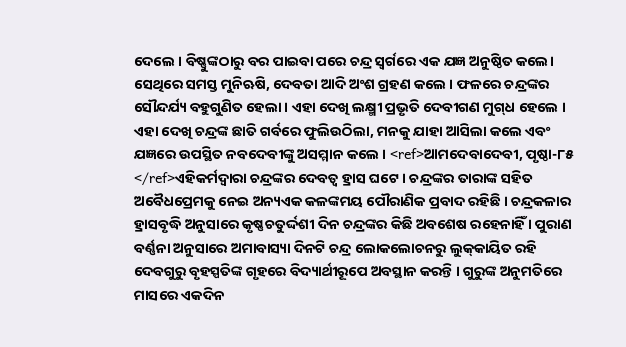ଦେଲେ । ବିଷ୍ଣୁଙ୍କଠାରୁ ବର ପାଇବା ପରେ ଚନ୍ଦ୍ର ସ୍ୱର୍ଗରେ ଏକ ଯଜ୍ଞ ଅନୁଷ୍ଠିତ କଲେ। ସେଥିରେ ସମସ୍ତ ମୁନିଋଷି, ଦେବତା ଆଦି ଅଂଶ ଗ୍ରହଣ କଲେ । ଫଳରେ ଚନ୍ଦ୍ରଙ୍କର ସୌନ୍ଦର୍ଯ୍ୟ ବହୁଗୁଣିତ ହେଲା । ଏହା ଦେଖି ଲକ୍ଷ୍ମୀ ପ୍ରଭୃତି ଦେବୀଗଣ ମୁଗ୍‌ଧ ହେଲେ । ଏହା ଦେଖି ଚନ୍ଦ୍ରଙ୍କ ଛାତି ଗର୍ବରେ ଫୁଲିଉଠିଲା, ମନକୁ ଯାହା ଆସିଲା କଲେ ଏବଂ ଯଜ୍ଞରେ ଉପସ୍ଥିତ ନବଦେବୀଙ୍କୁ ଅସମ୍ମାନ କଲେ । <ref>ଆମଦେବାଦେବୀ, ପୃଷ୍ଠା-୮୫ </ref>ଏହିକର୍ମଦ୍ୱାରା ଚନ୍ଦ୍ରଙ୍କର ଦେବତ୍ୱ ହ୍ରାସ ଘଟେ । ଚନ୍ଦ୍ରଙ୍କର ତାରାଙ୍କ ସହିତ ଅବୈଧପ୍ରେମକୁ ନେଇ ଅନ୍ୟଏକ କଳଙ୍କମୟ ପୌରାଣିକ ପ୍ରବାଦ ରହିଛି । ଚନ୍ଦ୍ରକଳାର ହ୍ରାସବୃଦ୍ଧି ଅନୁସାରେ କୃଷ୍ଣଚତୁର୍ଦ୍ଦଶୀ ଦିନ ଚନ୍ଦ୍ରଙ୍କର କିଛି ଅବଶେଷ ରହେନାହିଁ । ପୁରାଣ ବର୍ଣ୍ଣନା ଅନୁସାରେ ଅମାବାସ୍ୟା ଦିନଟି ଚନ୍ଦ୍ର ଲୋକଲୋଚନରୁ ଲୁକ୍‌କାୟିତ ରହି ଦେବଗୁରୁ ବୃହସ୍ପତିଙ୍କ ଗୃହରେ ବିଦ୍ୟାର୍ଥୀରୂପେ ଅବସ୍ଥାନ କରନ୍ତି । ଗୁରୁଙ୍କ ଅନୁମତିରେ ମାସରେ ଏକଦିନ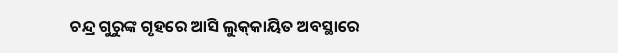ଚନ୍ଦ୍ର ଗୁରୁଙ୍କ ଗୃହରେ ଆସି ଲୁକ୍‌କାୟିତ ଅବସ୍ଥାରେ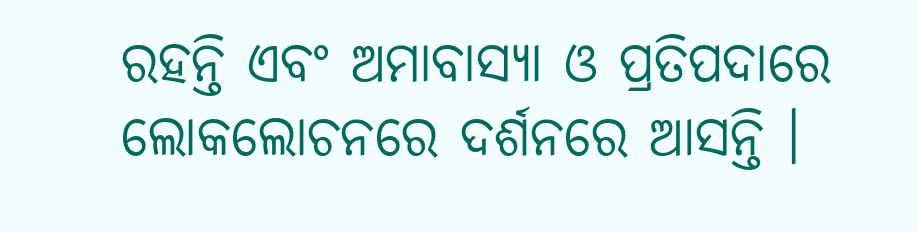ରହନ୍ତି ଏବଂ ଅମାବାସ୍ୟା ଓ ପ୍ରତିପଦାରେ ଲୋକଲୋଚନରେ ଦର୍ଶନରେ ଆସନ୍ତି ।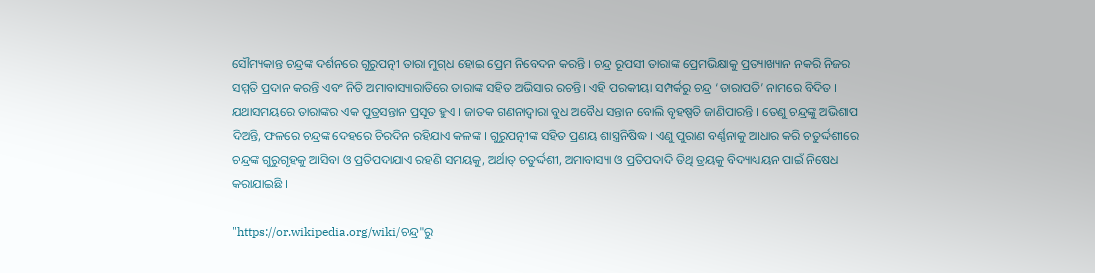ସୌମ୍ୟକାନ୍ତ ଚନ୍ଦ୍ରଙ୍କ ଦର୍ଶନରେ ଗୁରୁପତ୍ନୀ ତାରା ମୁଗ୍‌ଧ ହୋଇ ପ୍ରେମ ନିବେଦନ କରନ୍ତି । ଚନ୍ଦ୍ର ରୂପସୀ ତାରାଙ୍କ ପ୍ରେମଭିକ୍ଷାକୁ ପ୍ରତ୍ୟାଖ୍ୟାନ ନକରି ନିଜର ସମ୍ମତି ପ୍ରଦାନ କରନ୍ତି ଏବଂ ନିତି ଅମାବାସ୍ୟାରାତିରେ ତାରାଙ୍କ ସହିତ ଅଭିସାର ରଚନ୍ତି। ଏହି ପରକୀୟା ସମ୍ପର୍କରୁ ଚନ୍ଦ୍ର ‘ତାରାପତି’ ନାମରେ ବିଦିତ । ଯଥାସମୟରେ ତାରାଙ୍କର ଏକ ପୁତ୍ରସନ୍ତାନ ପ୍ରସୂତ ହୁଏ । ଜାତକ ଗଣନାଦ୍ୱାରା ବୁଧ ଅବୈଧ ସନ୍ତାନ ବୋଲି ବୃହଷ୍ପତି ଜାଣିପାରନ୍ତି । ତେଣୁ ଚନ୍ଦ୍ରଙ୍କୁ ଅଭିଶାପ ଦିଅନ୍ତି, ଫଳରେ ଚନ୍ଦ୍ରଙ୍କ ଦେହରେ ଚିରଦିନ ରହିଯାଏ କଳଙ୍କ । ଗୁରୁପତ୍ନୀଙ୍କ ସହିତ ପ୍ରଣୟ ଶାସ୍ତ୍ରନିଷିଦ୍ଧ । ଏଣୁ ପୁରାଣ ବର୍ଣ୍ଣନାକୁ ଆଧାର କରି ଚତୁର୍ଦ୍ଦଶୀରେ ଚନ୍ଦ୍ରଙ୍କ ଗୁରୁଗୃହକୁ ଆସିବା ଓ ପ୍ରତିପଦାଯାଏ ରହଣି ସମୟକୁ, ଅର୍ଥାତ୍ ଚତୁର୍ଦ୍ଦଶୀ, ଅମାବାସ୍ୟା ଓ ପ୍ରତିପଦାଦି ତିଥି ତ୍ରୟକୁ ବିଦ୍ୟାଧ୍ୟୟନ ପାଇଁ ନିଷେଧ କରାଯାଇଛି ।

"https://or.wikipedia.org/wiki/ଚନ୍ଦ୍ର"ରୁ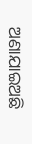ଅଣାଯାଇଅଛି